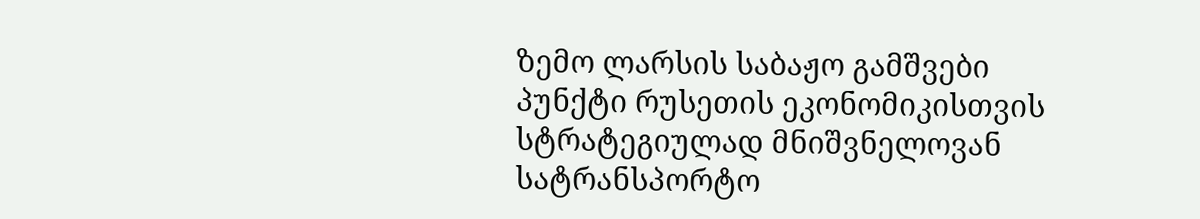ზემო ლარსის საბაჟო გამშვები პუნქტი რუსეთის ეკონომიკისთვის სტრატეგიულად მნიშვნელოვან სატრანსპორტო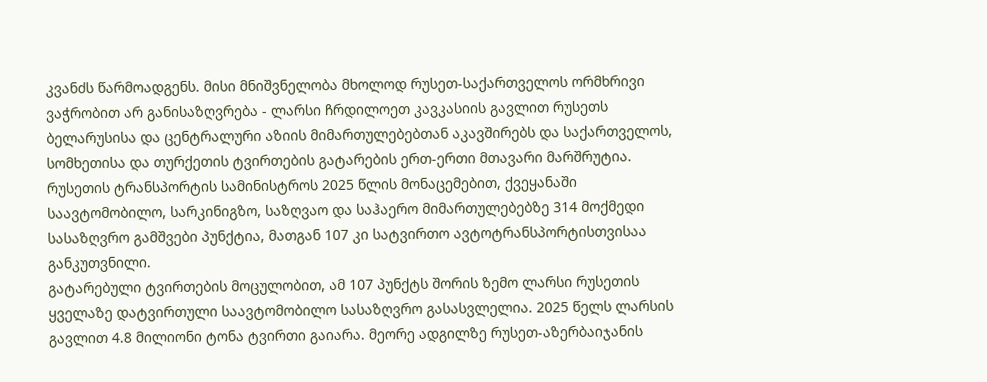კვანძს წარმოადგენს. მისი მნიშვნელობა მხოლოდ რუსეთ-საქართველოს ორმხრივი ვაჭრობით არ განისაზღვრება - ლარსი ჩრდილოეთ კავკასიის გავლით რუსეთს ბელარუსისა და ცენტრალური აზიის მიმართულებებთან აკავშირებს და საქართველოს, სომხეთისა და თურქეთის ტვირთების გატარების ერთ-ერთი მთავარი მარშრუტია.
რუსეთის ტრანსპორტის სამინისტროს 2025 წლის მონაცემებით, ქვეყანაში საავტომობილო, სარკინიგზო, საზღვაო და საჰაერო მიმართულებებზე 314 მოქმედი სასაზღვრო გამშვები პუნქტია, მათგან 107 კი სატვირთო ავტოტრანსპორტისთვისაა განკუთვნილი.
გატარებული ტვირთების მოცულობით, ამ 107 პუნქტს შორის ზემო ლარსი რუსეთის ყველაზე დატვირთული საავტომობილო სასაზღვრო გასასვლელია. 2025 წელს ლარსის გავლით 4.8 მილიონი ტონა ტვირთი გაიარა. მეორე ადგილზე რუსეთ-აზერბაიჯანის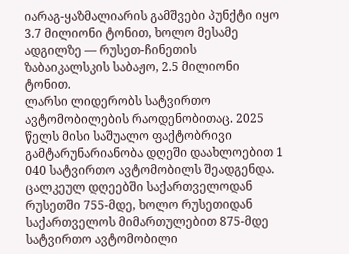იარაგ-ყაზმალიარის გამშვები პუნქტი იყო 3.7 მილიონი ტონით, ხოლო მესამე ადგილზე — რუსეთ-ჩინეთის ზაბაიკალსკის საბაჟო, 2.5 მილიონი ტონით.
ლარსი ლიდერობს სატვირთო ავტომობილების რაოდენობითაც. 2025 წელს მისი საშუალო ფაქტობრივი გამტარუნარიანობა დღეში დაახლოებით 1 040 სატვირთო ავტომობილს შეადგენდა. ცალკეულ დღეებში საქართველოდან რუსეთში 755-მდე, ხოლო რუსეთიდან საქართველოს მიმართულებით 875-მდე სატვირთო ავტომობილი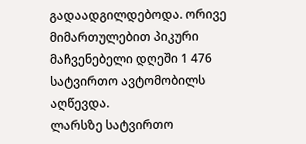გადაადგილდებოდა. ორივე მიმართულებით პიკური მაჩვენებელი დღეში 1 476 სატვირთო ავტომობილს აღწევდა.
ლარსზე სატვირთო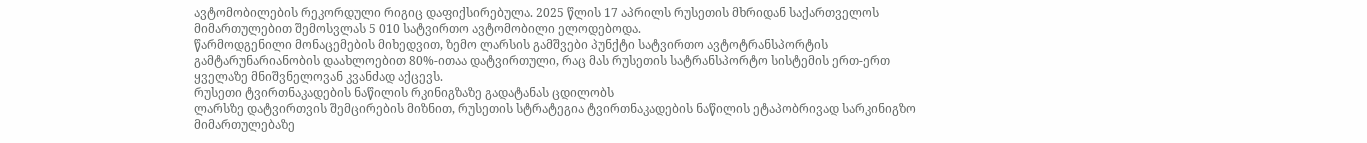ავტომობილების რეკორდული რიგიც დაფიქსირებულა. 2025 წლის 17 აპრილს რუსეთის მხრიდან საქართველოს მიმართულებით შემოსვლას 5 010 სატვირთო ავტომობილი ელოდებოდა.
წარმოდგენილი მონაცემების მიხედვით, ზემო ლარსის გამშვები პუნქტი სატვირთო ავტოტრანსპორტის გამტარუნარიანობის დაახლოებით 80%-ითაა დატვირთული, რაც მას რუსეთის სატრანსპორტო სისტემის ერთ-ერთ ყველაზე მნიშვნელოვან კვანძად აქცევს.
რუსეთი ტვირთნაკადების ნაწილის რკინიგზაზე გადატანას ცდილობს
ლარსზე დატვირთვის შემცირების მიზნით, რუსეთის სტრატეგია ტვირთნაკადების ნაწილის ეტაპობრივად სარკინიგზო მიმართულებაზე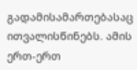გადამისამართებასაც ითვალისწინებს. ამის ერთ-ერთ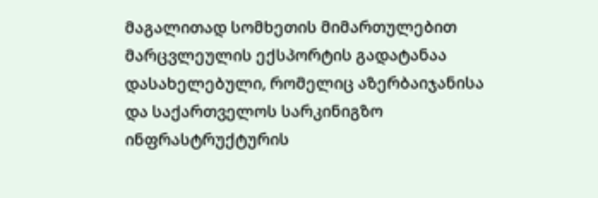მაგალითად სომხეთის მიმართულებით მარცვლეულის ექსპორტის გადატანაა დასახელებული, რომელიც აზერბაიჯანისა და საქართველოს სარკინიგზო ინფრასტრუქტურის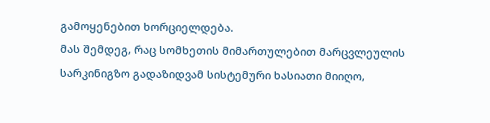გამოყენებით ხორციელდება.
მას შემდეგ, რაც სომხეთის მიმართულებით მარცვლეულის სარკინიგზო გადაზიდვამ სისტემური ხასიათი მიიღო,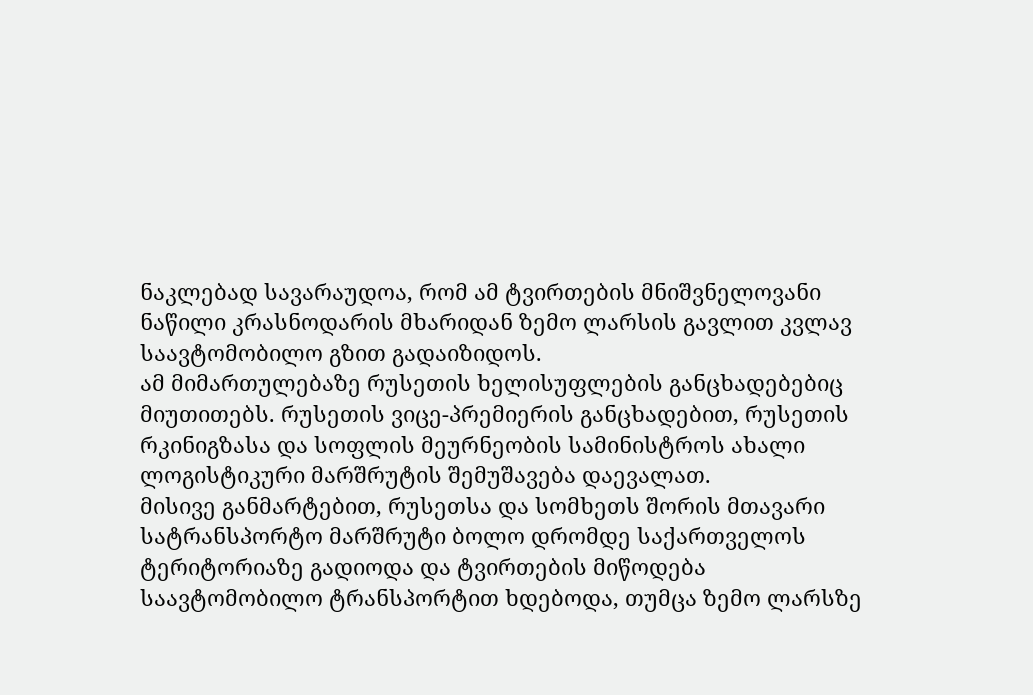ნაკლებად სავარაუდოა, რომ ამ ტვირთების მნიშვნელოვანი ნაწილი კრასნოდარის მხარიდან ზემო ლარსის გავლით კვლავ საავტომობილო გზით გადაიზიდოს.
ამ მიმართულებაზე რუსეთის ხელისუფლების განცხადებებიც მიუთითებს. რუსეთის ვიცე-პრემიერის განცხადებით, რუსეთის რკინიგზასა და სოფლის მეურნეობის სამინისტროს ახალი ლოგისტიკური მარშრუტის შემუშავება დაევალათ.
მისივე განმარტებით, რუსეთსა და სომხეთს შორის მთავარი სატრანსპორტო მარშრუტი ბოლო დრომდე საქართველოს ტერიტორიაზე გადიოდა და ტვირთების მიწოდება საავტომობილო ტრანსპორტით ხდებოდა, თუმცა ზემო ლარსზე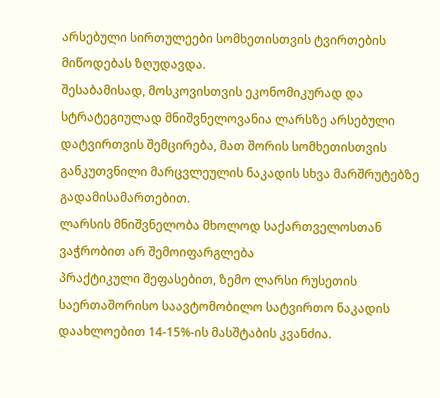არსებული სირთულეები სომხეთისთვის ტვირთების მიწოდებას ზღუდავდა.
შესაბამისად, მოსკოვისთვის ეკონომიკურად და სტრატეგიულად მნიშვნელოვანია ლარსზე არსებული დატვირთვის შემცირება, მათ შორის სომხეთისთვის განკუთვნილი მარცვლეულის ნაკადის სხვა მარშრუტებზე გადამისამართებით.
ლარსის მნიშვნელობა მხოლოდ საქართველოსთან ვაჭრობით არ შემოიფარგლება
პრაქტიკული შეფასებით, ზემო ლარსი რუსეთის საერთაშორისო საავტომობილო სატვირთო ნაკადის დაახლოებით 14-15%-ის მასშტაბის კვანძია.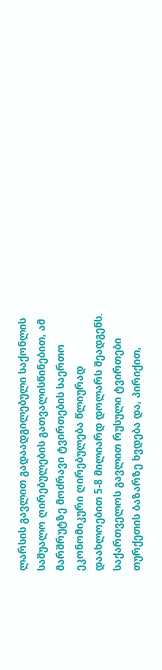ლარსის გავლით გადაადგილებული საქონლის საშუალო ღირებულების გათვალისწინებით, ამ მარშრუტზე მოძრავი ტვირთების საერთო ეკონომიკური ღირებულება წლიურად დაახლოებით 5-8 მილიარდ დოლარს შეადგენს.
საქართველოს გავლით რუსული ტვირთები თურქეთის ბაზარზე ხვდება და, პირიქით,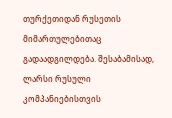თურქეთიდან რუსეთის მიმართულებითაც გადაადგილდება. შესაბამისად, ლარსი რუსული კომპანიებისთვის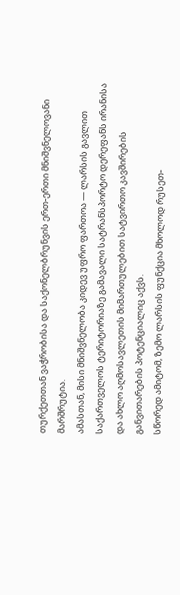თურქეთთან ვაჭრობისა და საქონელბრუნვის ერთ-ერთი მნიშვნელოვანი მარშრუტია.
ამასთან, მისი მნიშვნელობა კიდევ უფრო ფართოა — ლარსის გავლით საქართველოს ტერიტორიაზე გამავალი სატრანსპორტო დერეფანს ირანისა და ახლო აღმოსავლეთის მიმართულებით სატვირთო კავშირების განვითარების პოტენციალიც აქვს.
სწორედ ამიტომ, ზემო ლარსის ფუნქცია მხოლოდ რუსეთ-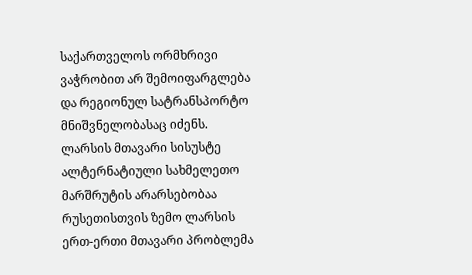საქართველოს ორმხრივი ვაჭრობით არ შემოიფარგლება და რეგიონულ სატრანსპორტო მნიშვნელობასაც იძენს.
ლარსის მთავარი სისუსტე ალტერნატიული სახმელეთო მარშრუტის არარსებობაა
რუსეთისთვის ზემო ლარსის ერთ-ერთი მთავარი პრობლემა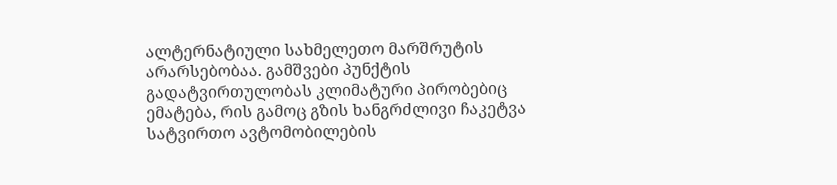ალტერნატიული სახმელეთო მარშრუტის არარსებობაა. გამშვები პუნქტის გადატვირთულობას კლიმატური პირობებიც ემატება, რის გამოც გზის ხანგრძლივი ჩაკეტვა სატვირთო ავტომობილების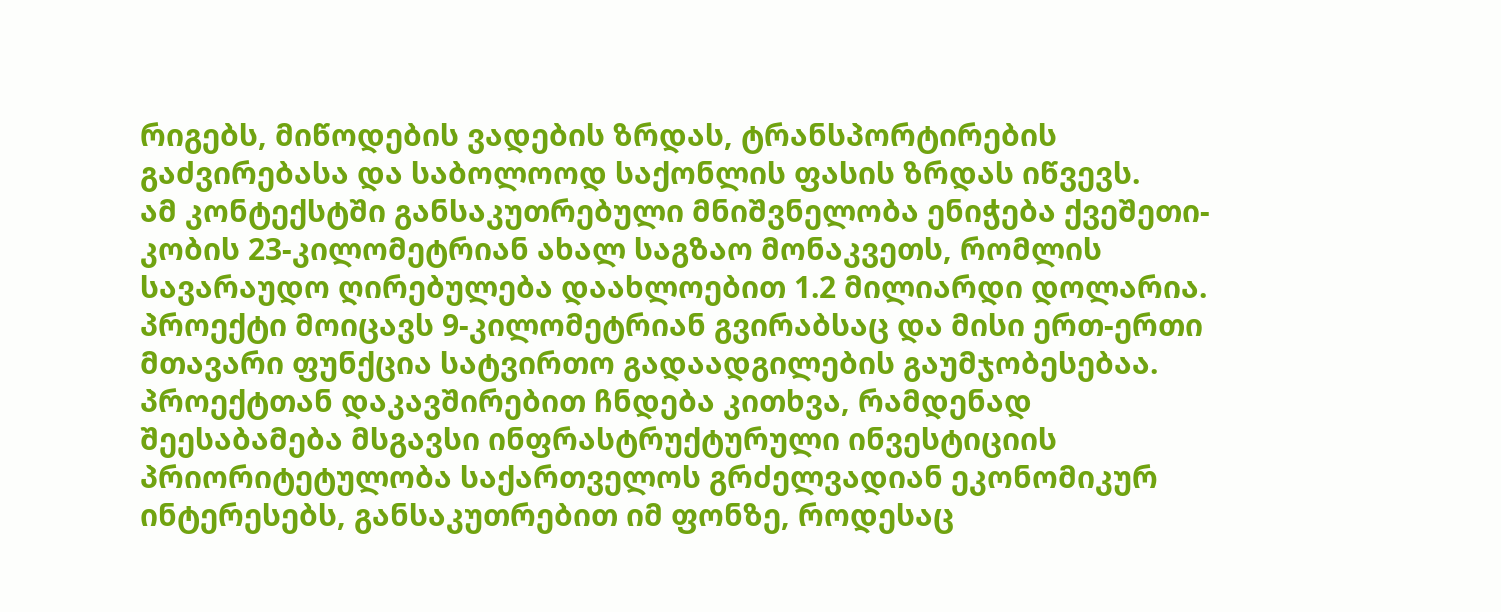რიგებს, მიწოდების ვადების ზრდას, ტრანსპორტირების გაძვირებასა და საბოლოოდ საქონლის ფასის ზრდას იწვევს.
ამ კონტექსტში განსაკუთრებული მნიშვნელობა ენიჭება ქვეშეთი-კობის 23-კილომეტრიან ახალ საგზაო მონაკვეთს, რომლის სავარაუდო ღირებულება დაახლოებით 1.2 მილიარდი დოლარია. პროექტი მოიცავს 9-კილომეტრიან გვირაბსაც და მისი ერთ-ერთი მთავარი ფუნქცია სატვირთო გადაადგილების გაუმჯობესებაა.
პროექტთან დაკავშირებით ჩნდება კითხვა, რამდენად შეესაბამება მსგავსი ინფრასტრუქტურული ინვესტიციის პრიორიტეტულობა საქართველოს გრძელვადიან ეკონომიკურ ინტერესებს, განსაკუთრებით იმ ფონზე, როდესაც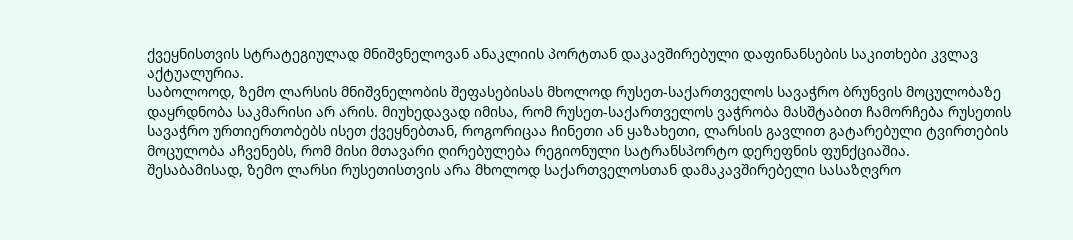ქვეყნისთვის სტრატეგიულად მნიშვნელოვან ანაკლიის პორტთან დაკავშირებული დაფინანსების საკითხები კვლავ აქტუალურია.
საბოლოოდ, ზემო ლარსის მნიშვნელობის შეფასებისას მხოლოდ რუსეთ-საქართველოს სავაჭრო ბრუნვის მოცულობაზე დაყრდნობა საკმარისი არ არის. მიუხედავად იმისა, რომ რუსეთ-საქართველოს ვაჭრობა მასშტაბით ჩამორჩება რუსეთის სავაჭრო ურთიერთობებს ისეთ ქვეყნებთან, როგორიცაა ჩინეთი ან ყაზახეთი, ლარსის გავლით გატარებული ტვირთების მოცულობა აჩვენებს, რომ მისი მთავარი ღირებულება რეგიონული სატრანსპორტო დერეფნის ფუნქციაშია.
შესაბამისად, ზემო ლარსი რუსეთისთვის არა მხოლოდ საქართველოსთან დამაკავშირებელი სასაზღვრო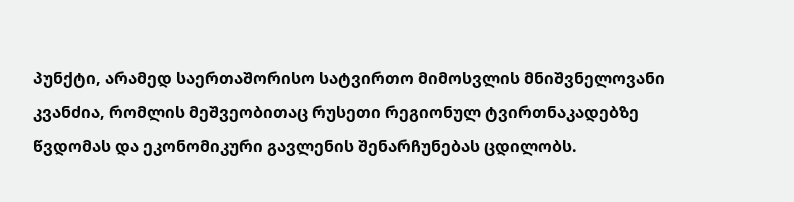პუნქტი, არამედ საერთაშორისო სატვირთო მიმოსვლის მნიშვნელოვანი კვანძია, რომლის მეშვეობითაც რუსეთი რეგიონულ ტვირთნაკადებზე წვდომას და ეკონომიკური გავლენის შენარჩუნებას ცდილობს.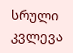სრული კვლევა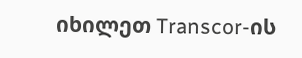იხილეთ Transcor-ის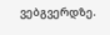ვებგვერდზე.